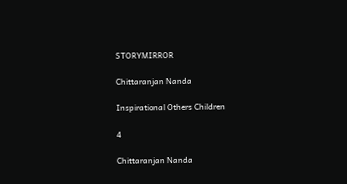STORYMIRROR

Chittaranjan Nanda

Inspirational Others Children

4

Chittaranjan Nanda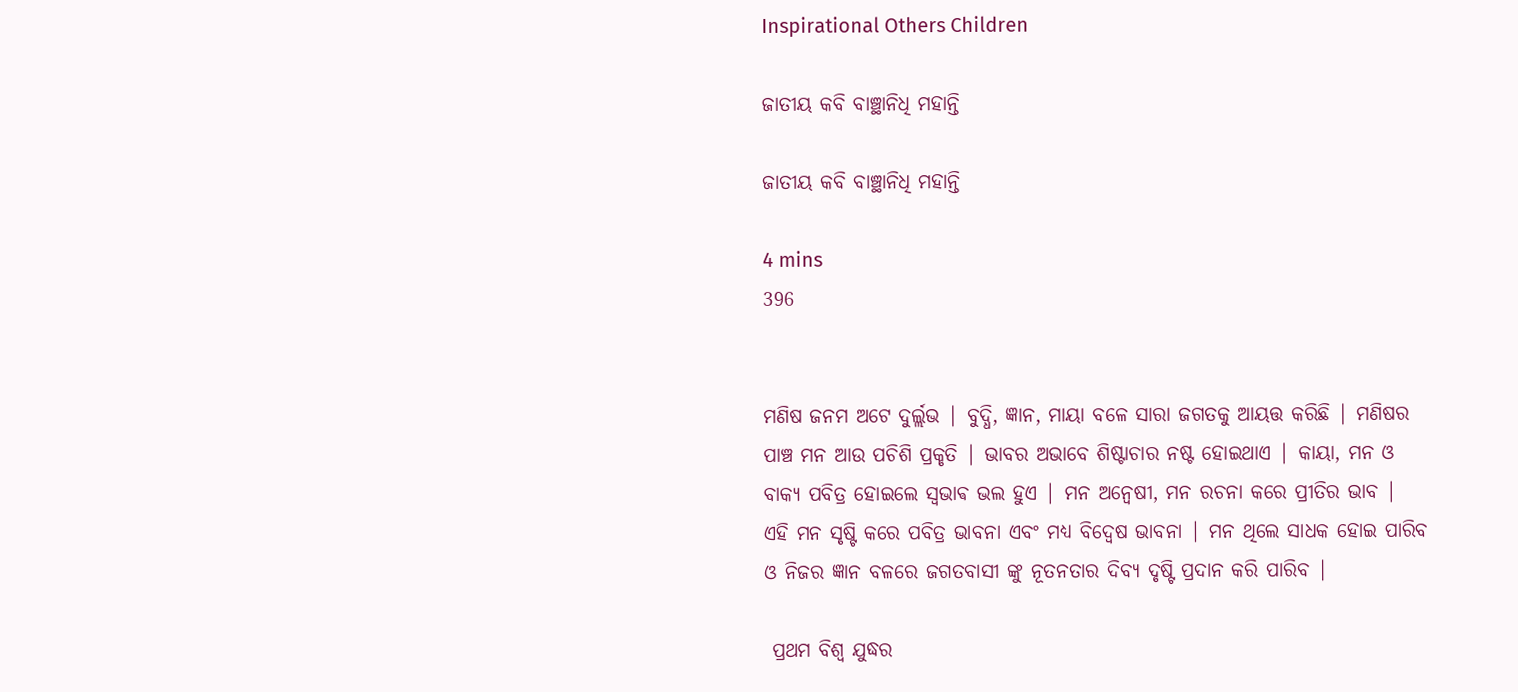Inspirational Others Children

ଜାତୀୟ କବି ବାଞ୍ଛାନିଧି ମହାନ୍ତି

ଜାତୀୟ କବି ବାଞ୍ଛାନିଧି ମହାନ୍ତି

4 mins
396


ମଣିଷ ଜନମ ଅଟେ ଦୁର୍ଲ୍ଲଭ | ବୁଦ୍ଧି, ଜ୍ଞାନ, ମାୟା ବଳେ ସାରା ଜଗତକୁ ଆୟତ୍ତ କରିଛି | ମଣିଷର ପାଞ୍ଚ ମନ ଆଉ ପଚିଶି ପ୍ରକୃତି | ଭାବର ଅଭାବେ ଶିଷ୍ଟାଚାର ନଷ୍ଟ ହୋଇଥାଏ | କାୟା, ମନ ଓ ବାକ୍ୟ ପବିତ୍ର ହୋଇଲେ ସ୍ଵଭାଵ ଭଲ ହୁଏ | ମନ ଅନ୍ବେଷୀ, ମନ ରଚନା କରେ ପ୍ରୀତିର ଭାବ | ଏହି ମନ ସୃଷ୍ଟି କରେ ପବିତ୍ର ଭାବନା ଏବଂ ମଧ୍ୟ ବିଦ୍ୱେଷ ଭାବନା | ମନ ଥିଲେ ସାଧକ ହୋଇ ପାରିବ ଓ ନିଜର ଜ୍ଞାନ ବଳରେ ଜଗତବାସୀ ଙ୍କୁ ନୂତନତାର ଦିବ୍ୟ ଦୃଷ୍ଟି ପ୍ରଦାନ କରି ପାରିବ |

 ପ୍ରଥମ ବିଶ୍ବ ଯୁଦ୍ଧର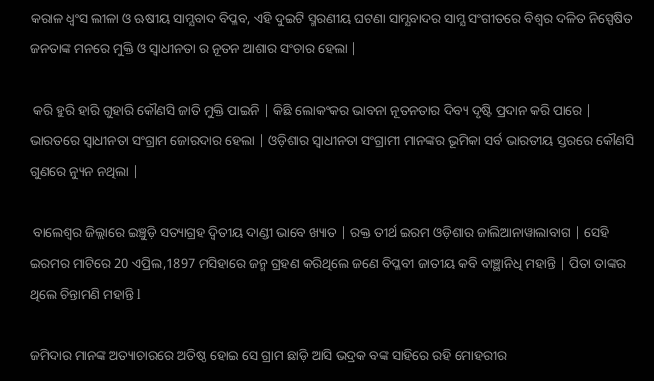କରାଳ ଧ୍ବଂସ ଲୀଳା ଓ ଋଷୀୟ ସାମ୍ଯବାଦ ବିପ୍ଳବ, ଏହି ଦୁଇଟି ସ୍ମରଣୀୟ ଘଟଣା ସାମ୍ଯବାଦର ସାମ୍ଯ ସଂଗୀତରେ ବିଶ୍ବର ଦଳିତ ନିସ୍ପେଷିତ ଜନତାଙ୍କ ମନରେ ମୁକ୍ତି ଓ ସ୍ୱାଧୀନତା ର ନୂତନ ଆଶାର ସଂଚାର ହେଲା |

 କରି ହୁରି ହାରି ଗୁହାରି କୌଣସି ଜାତି ମୁକ୍ତି ପାଇନି | କିଛି ଲୋକଂକର ଭାବନା ନୂତନତାର ଦିବ୍ୟ ଦୃଷ୍ଟି ପ୍ରଦାନ କରି ପାରେ | ଭାରତରେ ସ୍ୱାଧୀନତା ସଂଗ୍ରାମ ଜୋରଦାର ହେଲା | ଓଡ଼ିଶାର ସ୍ୱାଧୀନତା ସଂଗ୍ରାମୀ ମାନଙ୍କର ଭୂମିକା ସର୍ବ ଭାରତୀୟ ସ୍ତରରେ କୌଣସି ଗୁଣରେ ନ୍ୟୁନ ନଥିଲା |

 ବାଲେଶ୍ୱର ଜିଲ୍ଲାରେ ଇଞ୍ଚୁଡ଼ି ସତ୍ୟାଗ୍ରହ ଦ୍ୱିତୀୟ ଦାଣ୍ଡୀ ଭାବେ ଖ୍ୟାତ | ରକ୍ତ ତୀର୍ଥ ଇରମ ଓଡ଼ିଶାର ଜାଲିଆନାୱାଲାବାଗ | ସେହି ଇରମର ମାଟିରେ 20 ଏପ୍ରିଲ,1897 ମସିହାରେ ଜନ୍ମ ଗ୍ରହଣ କରିଥିଲେ ଜଣେ ବିପ୍ଳବୀ ଜାତୀୟ କବି ବାଞ୍ଛାନିଧି ମହାନ୍ତି | ପିତା ତାଙ୍କର ଥିଲେ ଚିନ୍ତାମଣି ମହାନ୍ତି l

ଜମିଦାର ମାନଙ୍କ ଅତ୍ୟାଚାରରେ ଅତିଷ୍ଠ ହୋଇ ସେ ଗ୍ରାମ ଛାଡ଼ି ଆସି ଭଦ୍ରକ ବଙ୍କ ସାହିରେ ରହି ମୋହରୀର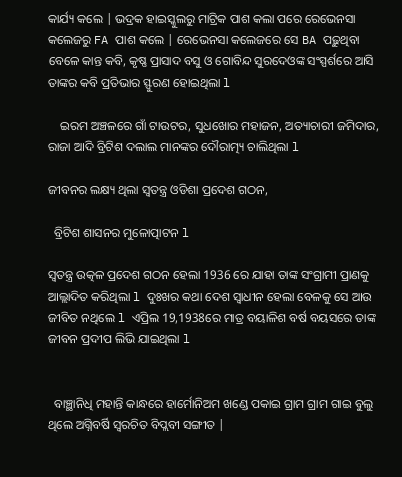କାର୍ଯ୍ୟ କଲେ | ଭଦ୍ରକ ହାଇସ୍କୁଲରୁ ମାଟ୍ରିକ ପାଶ କଲା ପରେ ରେଭେନସା କଲେଜରୁ FA ପାଶ କଲେ | ରେଭେନସା କଲେଜରେ ସେ BA ପଢ଼ୁଥିବା ବେଳେ କାନ୍ତ କବି, କୃଷ୍ଣ ପ୍ରାସାଦ ବସୁ ଓ ଗୋବିନ୍ଦ ସୁରଦେଓଙ୍କ ସଂସ୍ପର୍ଶରେ ଆସି ତାଙ୍କର କବି ପ୍ରତିଭାର ସ୍ଫୁରଣ ହୋଇଥିଲା l

    ଇରମ ଅଞ୍ଚଳରେ ଗାଁ ଟାଉଟର, ସୁଧଖୋର ମହାଜନ, ଅତ୍ୟାଚାରୀ ଜମିଦାର, ରାଜା ଆଦି ବ୍ରିଟିଶ ଦଲାଲ ମାନଙ୍କର ଦୌରାତ୍ମ୍ୟ ଚାଲିଥିଲା l

ଜୀବନର ଲକ୍ଷ୍ୟ ଥିଲା ସ୍ୱତନ୍ତ୍ର ଓଡିଶା ପ୍ରଦେଶ ଗଠନ,

  ବ୍ରିଟିଶ ଶାସନର ମୁଳୋତ୍ପାଟନ l

ସ୍ୱତନ୍ତ୍ର ଉତ୍କଳ ପ୍ରଦେଶ ଗଠନ ହେଲା 1936 ରେ ଯାହା ତାଙ୍କ ସଂଗ୍ରାମୀ ପ୍ରାଣକୁ ଆଲ୍ଲାଦିତ କରିଥିଲା l ଦୁଃଖର କଥା ଦେଶ ସ୍ୱାଧୀନ ହେଲା ବେଳକୁ ସେ ଆଉ ଜୀବିତ ନଥିଲେ l ଏପ୍ରିଲ 19,1938ରେ ମାତ୍ର ବୟାଳିଶ ବର୍ଷ ବୟସରେ ତାଙ୍କ ଜୀବନ ପ୍ରଦୀପ ଲିଭି ଯାଇଥିଲା l


  ବାଞ୍ଛାନିଧି ମହାନ୍ତି କାନ୍ଧରେ ହାର୍ମୋନିଅମ ଖଣ୍ଡେ ପକାଇ ଗ୍ରାମ ଗ୍ରାମ ଗାଇ ବୁଲୁ ଥିଲେ ଅଗ୍ନିବର୍ଷି ସ୍ୱରଚିତ ବିପ୍ଲବୀ ସଙ୍ଗୀତ |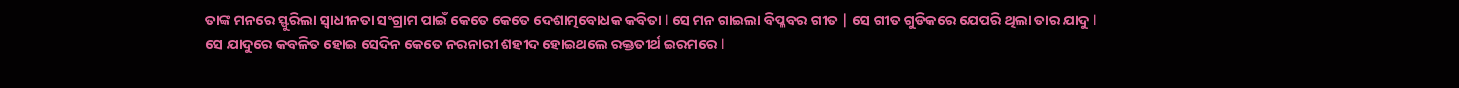ତାଙ୍କ ମନରେ ସ୍ଫୁରିଲା ସ୍ୱାଧୀନତା ସଂଗ୍ରାମ ପାଇଁ କେତେ କେତେ ଦେଶାତ୍ମ‌ବୋଧକ କବିତା l ସେ ମନ ଗାଇଲା ବିପ୍ଳବର ଗୀତ | ସେ ଗୀତ ଗୁଡିକରେ ଯେପରି ଥିଲା ତାର ଯାଦୁ l ସେ ଯାଦୁରେ କବଳିତ ହୋଇ ସେଦିନ କେତେ ନରନାରୀ ଶହୀଦ ହୋଇଥଲେ ରକ୍ତତୀର୍ଥ ଇରମରେ l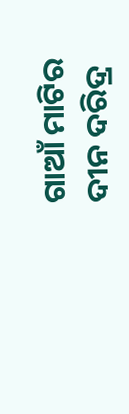ଗାଆଁ ମାଟିର ଦୀନ ଦରିଦ୍ର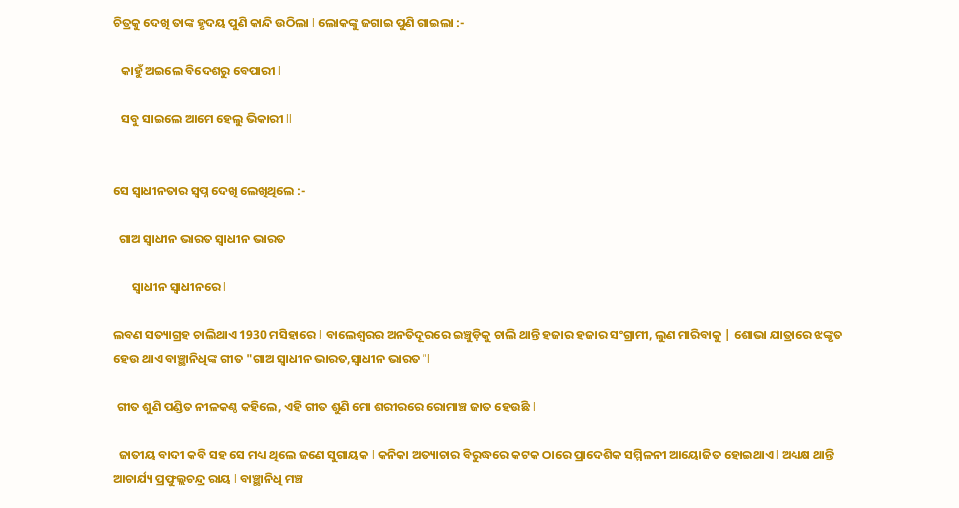ଚିତ୍ରକୁ ଦେଖି ତାଙ୍କ ହୃଦୟ ପୁଣି କାନ୍ଦି ଉଠିଲା l ଲୋକଙ୍କୁ ଜଗାଇ ପୁଣି ଗାଇଲା :-

   କାହୁଁ ଅଇଲେ ବିଦେଶରୁ ବେପାରୀ l

   ସବୁ ସାଇଲେ ଆମେ ହେଲୁ ଭିକାରୀ ll


ସେ ସ୍ୱାଧୀନତାର ସ୍ବପ୍ନ ଦେଖି ଲେଖିଥିଲେ :-

  ଗାଅ ସ୍ୱାଧୀନ ଭାରତ ସ୍ୱାଧୀନ ଭାରତ

       ସ୍ୱାଧୀନ ସ୍ଵାଧୀନରେ l

ଲବଣ ସତ୍ୟାଗ୍ରହ ଚାଲିଥାଏ 1930 ମସିହାରେ l ବାଲେଶ୍ୱରର ଅନତିଦୂରରେ ଇଞ୍ଚୁଡ଼ିକୁ ଚାଲି ଥାନ୍ତି ହଜାର ହଜାର ସଂଗ୍ରାମୀ, ଲୁଣ ମାରିବାକୁ | ଶୋଭା ଯାତ୍ରାରେ ଝଙ୍କୃତ ହେଉ ଥାଏ ବାଞ୍ଛାନିଧିଙ୍କ ଗୀତ "ଗାଅ ସ୍ୱାଧୀନ ଭାରତ,ସ୍ୱାଧୀନ ଭାରତ "l

 ଗୀତ ଶୁଣି ପଣ୍ଡିତ ନୀଳକଣ୍ଠ କହିଲେ, ଏହି ଗୀତ ଶୁଣି ମୋ ଶରୀରରେ ରୋମାଞ୍ଚ ଜାତ ହେଉଛି l

  ଜାତୀୟ ବାଦୀ କବି ସହ ସେ ମଧ୍ୟ ଥିଲେ ଜଣେ ସୁଗାୟକ l କନିକା ଅତ୍ୟାଚାର ବିରୁଦ୍ଧରେ କଟକ ଠାରେ ପ୍ରାଦେଶିକ ସମ୍ମିଳନୀ ଆୟୋଜିତ ହୋଇଥାଏ l ଅଧ୍ୟକ୍ଷ ଥାନ୍ତି ଆଚାର୍ଯ୍ୟ ପ୍ରଫୁଲ୍ଲଚନ୍ଦ୍ର ରାୟ l ବାଞ୍ଛାନିଧି ମଞ୍ଚ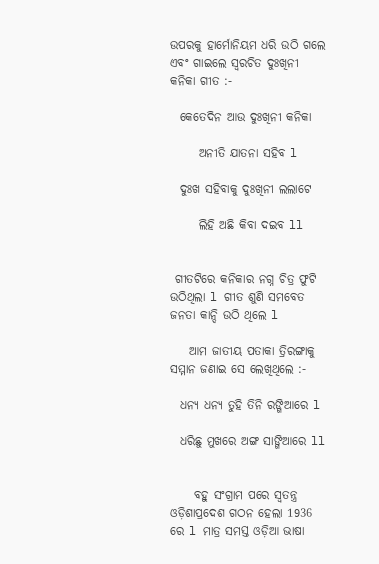ଉପରକୁ ହାର୍ମୋନିୟମ ଧରି ଉଠି ଗଲେ ଏବଂ ଗାଇଲେ ସ୍ୱରଚିତ ଦୁଃଖିନୀ କନିକା ଗୀତ :-

  କେତେଦିନ ଆଉ ଦୁଃଖିନୀ କନିକା

      ଅନୀତି ଯାତନା ସହିବ l

  ଦୁଃଖ ସହିବାକୁ ଦୁଃଖିନୀ ଲଲାଟେ

      ଲିହି ଅଛି କିବା ଦଇବ ll


 ଗୀତଟିରେ କନିକାର ନଗ୍ନ ଚିତ୍ର ଫୁଟି ଉଠିଥିଲା l ଗୀତ ଶୁଣି ସମବେତ ଜନତା କାନ୍ଦି ଉଠି ଥିଲେ l

    ଆମ ଜାତୀୟ ପତାକା ତ୍ରିରଙ୍ଗାକୁ ସମ୍ମାନ ଜଣାଇ ସେ ଲେଖିଥିଲେ :-

  ଧନ୍ୟ ଧନ୍ୟ ତୁହି ତିନି ରଙ୍ଗିଆରେ l

  ଧରିଛୁ ମୁଖରେ ଅଙ୍ଗ ସାଙ୍ଗିଆରେ ll


     ବହୁ ସଂଗ୍ରାମ ପରେ ସ୍ୱତନ୍ତ୍ର ଓଡ଼ିଶାପ୍ରଦେଶ ଗଠନ ହେଲା 1936 ରେ l ମାତ୍ର ସମସ୍ତ ଓଡ଼ିଆ ଭାଷା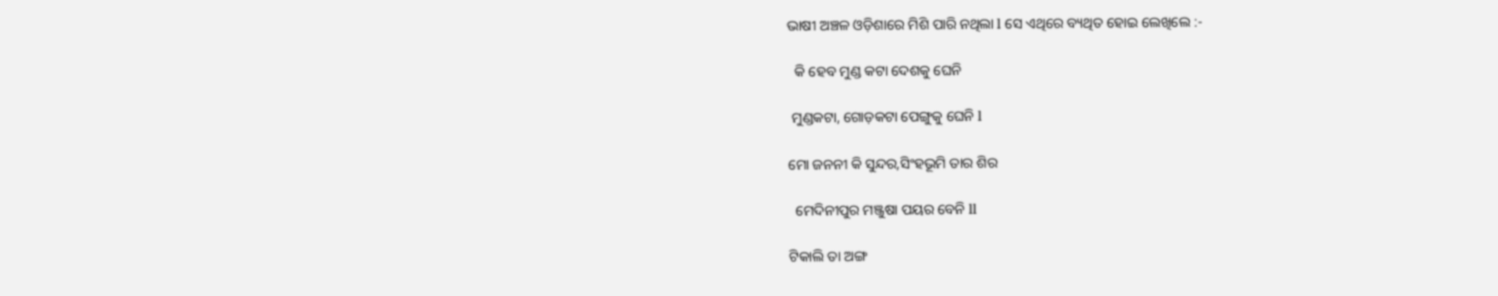ଭାଷୀ ଅଞ୍ଚଳ ଓଡ଼ିଶାରେ ମିଶି ପାରି ନଥିଲା l ସେ ଏଥିରେ ବ୍ୟଥିତ ହୋଇ ଲେଖିଲେ :-

  କି ହେବ ମୁଣ୍ଡ କଟା ଦେଶକୁ ଘେନି

 ମୁଣ୍ଡକଟା, ଗୋଡ଼କଟା ପେଙ୍ଗୁକୁ ଘେନି l

ମୋ ଜନନୀ କି ସୁନ୍ଦର,ସିଂହଭୂମି ତାର ଶିର

  ମେଦିନୀପୁର ମଞ୍ଜୁଷା ପୟର ବେନି ll

ଟିକାଲି ତା ଅଙ୍ଗ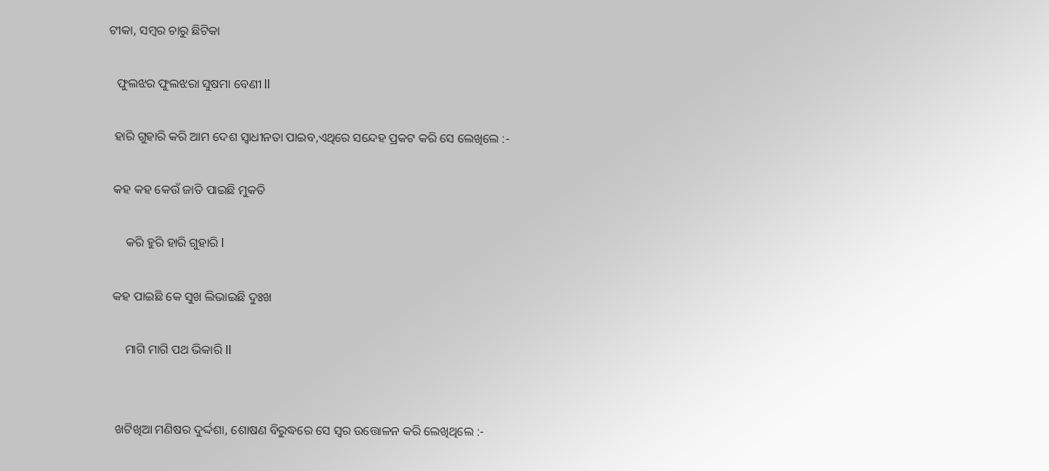ଟୀକା, ସମ୍ବର ଚାରୁ ଛିଟିକା

   ଫୁଲଝର ଫୁଲଝରା ସୁଷମା ବେଣୀ ll

  ହାରି ଗୁହାରି କରି ଆମ ଦେଶ ସ୍ୱାଧୀନତା ପାଇବ,ଏଥିରେ ସନ୍ଦେହ ପ୍ରକଟ କରି ସେ ଲେଖିଲେ :-

  କହ କହ କେଉଁ ଜାତି ପାଇଛି ମୁକତି

      କରି ହୁରି ହାରି ଗୁହାରି l

  କହ ପାଇଛି କେ ସୁଖ ଲିଭାଇଛି ଦୁଃଖ

      ମାଗି ମାଗି ପଥ ଭିକାରି ll


   ଖଟିଖିଆ ମଣିଷର ଦୁର୍ଦ୍ଦଶା, ଶୋଷଣ ବିରୁଦ୍ଧରେ ସେ ସ୍ୱର ଉତ୍ତୋଳନ କରି ଲେଖିଥିଲେ :-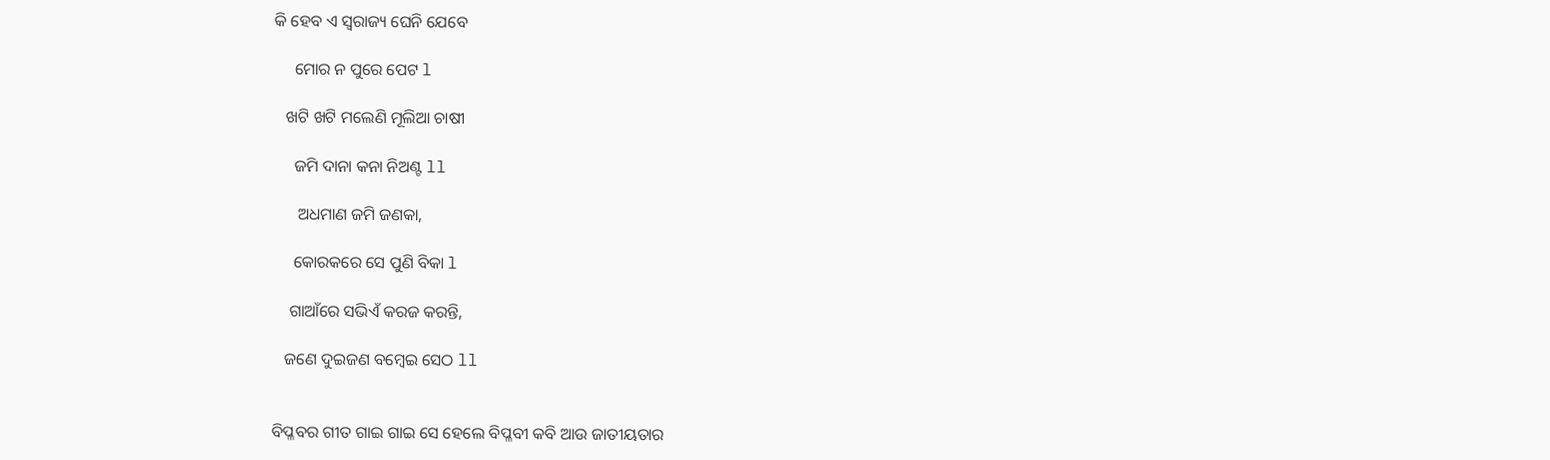କି ହେବ ଏ ସ୍ଵରାଜ୍ୟ ଘେନି ଯେବେ

     ମୋର ନ ପୁରେ ପେଟ l

   ଖଟି ଖଟି ମଲେଣି ମୂଲିଆ ଚାଷୀ

     ଜମି ଦାନା କନା ନିଅଣ୍ଟ ll

      ଅଧମାଣ ଜମି ଜଣକା,

     କୋରକରେ ସେ ପୁଣି ବିକା l

    ଗାଆଁରେ ସଭିଏଁ କରଜ କରନ୍ତି,

   ଜଣେ ଦୁଇଜଣ ବମ୍ବେଇ ସେଠ ll


ବିପ୍ଳବର ଗୀତ ଗାଇ ଗାଇ ସେ ହେଲେ ବିପ୍ଳବୀ କବି ଆଉ ଜାତୀୟତାର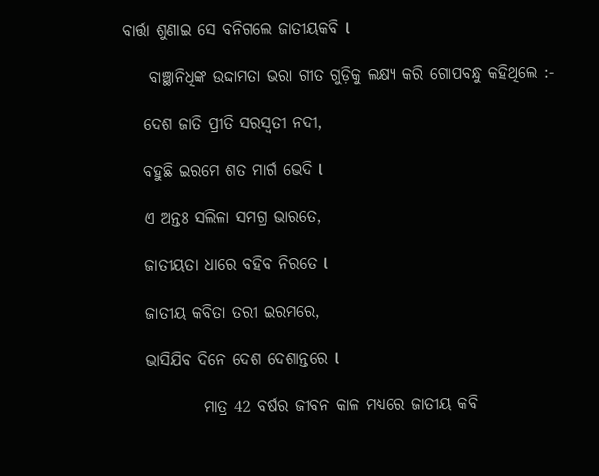ବାର୍ତ୍ତା ଶୁଣାଇ ସେ ବନିଗଲେ ଜାତୀୟକବି l

    ବାଞ୍ଛାନିଧିଙ୍କ ଉଦ୍ଦାମତା ଭରା ଗୀତ ଗୁଡ଼ିକୁ ଲକ୍ଷ୍ୟ କରି ଗୋପବନ୍ଧୁ କହିଥିଲେ :-

   ଦେଶ ଜାତି ପ୍ରୀତି ସରସ୍ୱତୀ ନଦୀ,

   ବହୁଛି ଇରମେ ଶତ ମାର୍ଗ ଭେଦି l

   ଏ ଅନ୍ତଃ ସଲିଳା ସମଗ୍ର ଭାରତେ,

   ଜାତୀୟତା ଧାରେ ବହିବ ନିରତେ l

   ଜାତୀୟ କବିତା ତରୀ ଇରମରେ,

   ଭାସିଯିବ ଦିନେ ଦେଶ ଦେଶାନ୍ତରେ l

            ମାତ୍ର 42 ବର୍ଷର ଜୀବନ କାଳ ମଧ୍ୟରେ ଜାତୀୟ କବି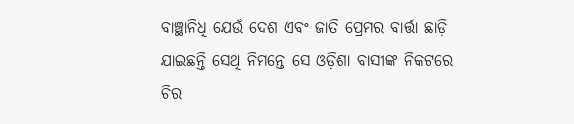ବାଞ୍ଛାନିଧି ଯେଉଁ ଦେଶ ଏବଂ ଜାତି ପ୍ରେମର ବାର୍ତ୍ତା ଛାଡ଼ି ଯାଇଛନ୍ତି ସେଥି ନିମନ୍ତେ ସେ ଓଡ଼ିଶା ବାସୀଙ୍କ ନିକଟରେ ଚିର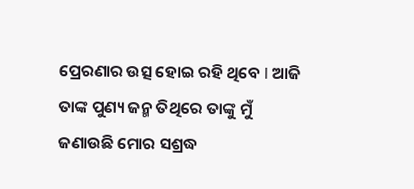ପ୍ରେରଣାର ଉତ୍ସ ହୋଇ ରହି ଥିବେ l ଆଜି ତାଙ୍କ ପୁଣ୍ୟ ଜନ୍ମ ତିଥିରେ ତାଙ୍କୁ ମୁଁ ଜଣାଉଛି ମୋର ସଶ୍ରଦ୍ଧ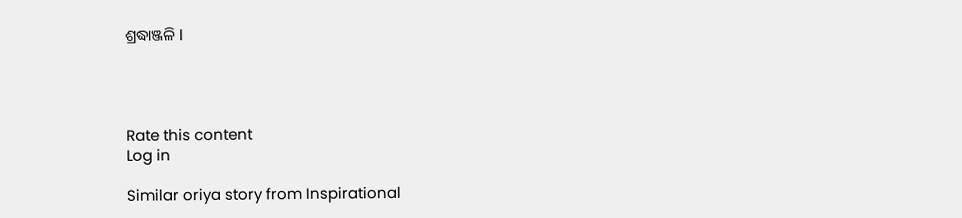ଶ୍ରଦ୍ଧାଞ୍ଜଳି l




Rate this content
Log in

Similar oriya story from Inspirational